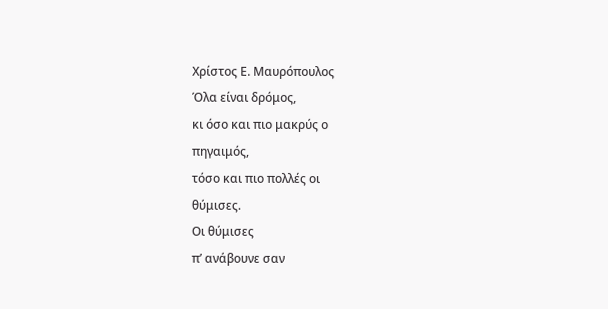Χρίστος Ε. Μαυρόπουλος
Όλα είναι δρόμος,
κι όσο και πιο μακρύς ο
πηγαιμός,
τόσο και πιο πολλές οι
θύμισες.
Οι θύμισες
π’ ανάβουνε σαν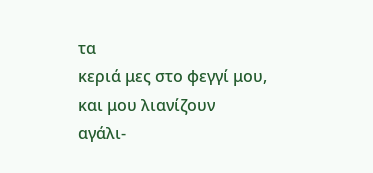τα
κεριά μες στο φεγγί μου,
και μου λιανίζουν
αγάλι-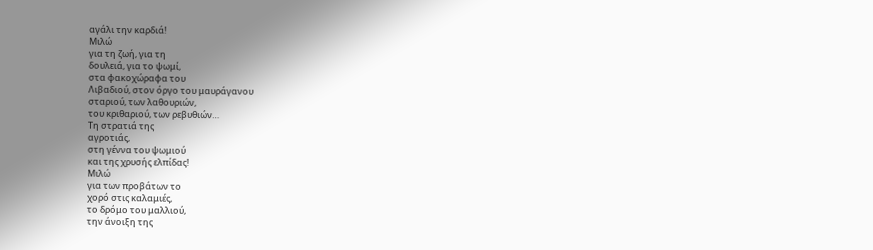αγάλι την καρδιά!
Μιλώ
για τη ζωή, για τη
δουλειά, για το ψωμί,
στα φακοχώραφα του
Λιβαδιού, στον όργο του μαυράγανου
σταριού, των λαθουριών,
του κριθαριού, των ρεβυθιών…
Τη στρατιά της
αγροτιάς,
στη γέννα του ψωμιού
και της χρυσής ελπίδας!
Μιλώ
για των προβάτων το
χορό στις καλαμιές,
το δρόμο του μαλλιού,
την άνοιξη της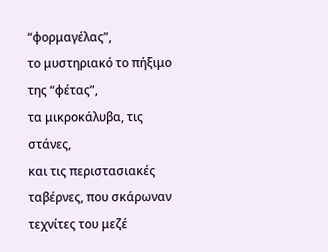“φορμαγέλας”,
το μυστηριακό το πήξιμο
της “φέτας”,
τα μικροκάλυβα, τις
στάνες,
και τις περιστασιακές
ταβέρνες, που σκάρωναν
τεχνίτες του μεζέ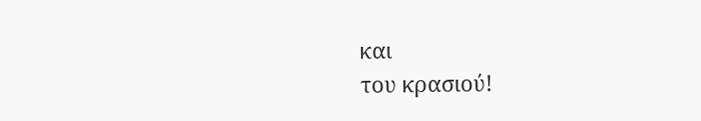και
του κρασιού!